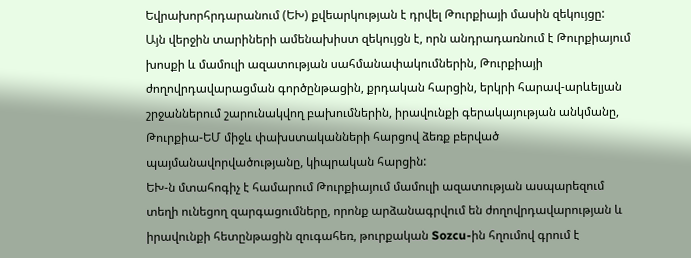Եվրախորհրդարանում (ԵԽ) քվեարկության է դրվել Թուրքիայի մասին զեկույցը:
Այն վերջին տարիների ամենախիստ զեկույցն է, որն անդրադառնում է Թուրքիայում խոսքի և մամուլի ազատության սահմանափակումներին, Թուրքիայի ժողովրդավարացման գործընթացին, քրդական հարցին, երկրի հարավ-արևելյան շրջաններում շարունակվող բախումներին, իրավունքի գերակայության անկմանը, Թուրքիա-ԵՄ միջև փախստականների հարցով ձեռք բերված պայմանավորվածությանը, կիպրական հարցին:
ԵԽ-ն մտահոգիչ է համարում Թուրքիայում մամուլի ազատության ասպարեզում տեղի ունեցող զարգացումները, որոնք արձանագրվում են ժողովրդավարության և իրավունքի հետընթացին զուգահեռ, թուրքական Sozcu-ին հղումով գրում է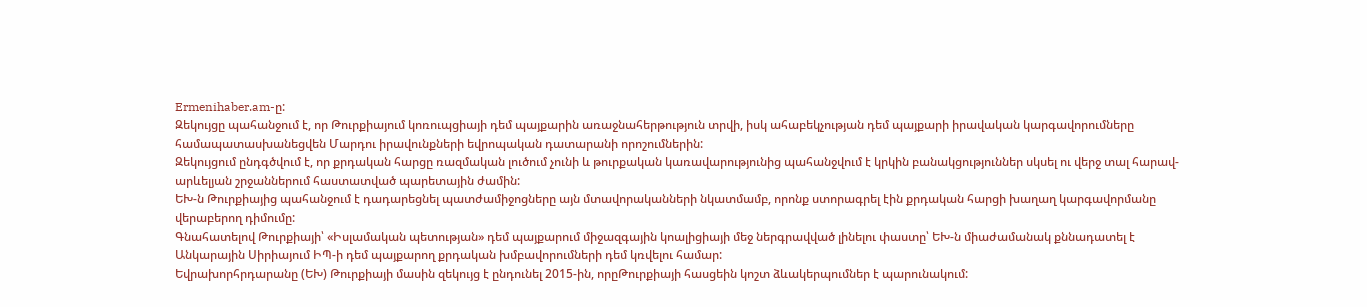Ermenihaber.am-ը:
Զեկույցը պահանջում է, որ Թուրքիայում կոռուպցիայի դեմ պայքարին առաջնահերթություն տրվի, իսկ ահաբեկչության դեմ պայքարի իրավական կարգավորումները համապատասխանեցվեն Մարդու իրավունքների եվրոպական դատարանի որոշումներին:
Զեկույցում ընդգծվում է, որ քրդական հարցը ռազմական լուծում չունի և թուրքական կառավարությունից պահանջվում է կրկին բանակցություններ սկսել ու վերջ տալ հարավ-արևելյան շրջաններում հաստատված պարետային ժամին:
ԵԽ-ն Թուրքիայից պահանջում է դադարեցնել պատժամիջոցները այն մտավորականների նկատմամբ, որոնք ստորագրել էին քրդական հարցի խաղաղ կարգավորմանը վերաբերող դիմումը:
Գնահատելով Թուրքիայի՝ «Իսլամական պետության» դեմ պայքարում միջազգային կոալիցիայի մեջ ներգրավված լինելու փաստը՝ ԵԽ-ն միաժամանակ քննադատել է Անկարային Սիրիայում ԻՊ-ի դեմ պայքարող քրդական խմբավորումների դեմ կռվելու համար:
Եվրախորհրդարանը (ԵԽ) Թուրքիայի մասին զեկույց է ընդունել 2015-ին, որըԹուրքիայի հասցեին կոշտ ձևակերպումներ է պարունակում: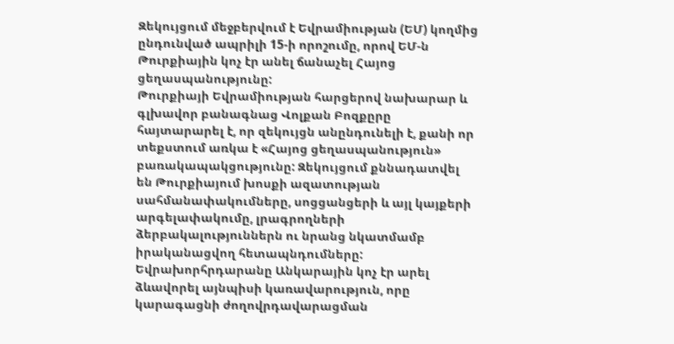Զեկույցում մեջբերվում է Եվրամիության (ԵՄ) կողմից ընդունված ապրիլի 15-ի որոշումը, որով ԵՄ-ն Թուրքիային կոչ էր անել ճանաչել Հայոց ցեղասպանությունը:
Թուրքիայի Եվրամիության հարցերով նախարար և գլխավոր բանագնաց Վոլքան Բոզքըրը հայտարարել է, որ զեկույցն անընդունելի է, քանի որ տեքստում առկա է «Հայոց ցեղասպանություն» բառակապակցությունը: Զեկույցում քննադատվել են Թուրքիայում խոսքի ազատության սահմանափակումները, սոցցանցերի և այլ կայքերի արգելափակումը, լրագրողների ձերբակալություններն ու նրանց նկատմամբ իրականացվող հետապնդումները:
Եվրախորհրդարանը Անկարային կոչ էր արել ձևավորել այնպիսի կառավարություն, որը կարագացնի ժողովրդավարացման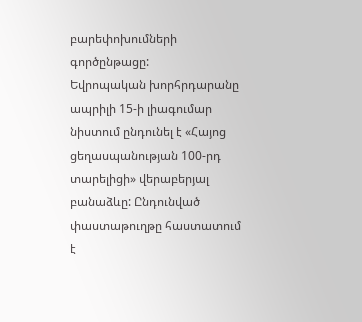բարեփոխումների գործընթացը:
Եվրոպական խորհրդարանը ապրիլի 15-ի լիագումար նիստում ընդունել է «Հայոց ցեղասպանության 100-րդ տարելիցի» վերաբերյալ բանաձևը: Ընդունված փաստաթուղթը հաստատում է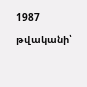1987 թվականի՝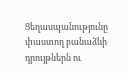Ցեղասպանությունը փաստող բանաձևի դրույթներն ու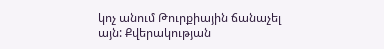կոչ անում Թուրքիային ճանաչել այն: Քվերակության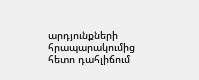արդյունքների հրապարակումից հետո դահլիճում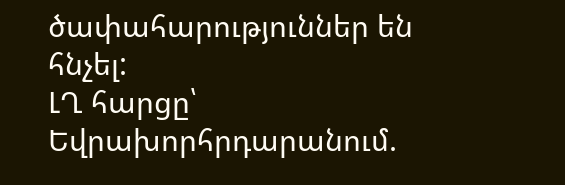ծափահարություններ են հնչել:
ԼՂ հարցը՝ Եվրախորհրդարանում.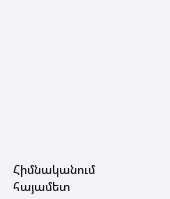Հիմնականում հայամետ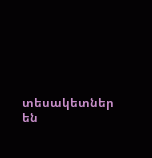տեսակետներ են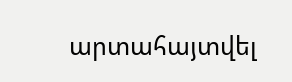արտահայտվել